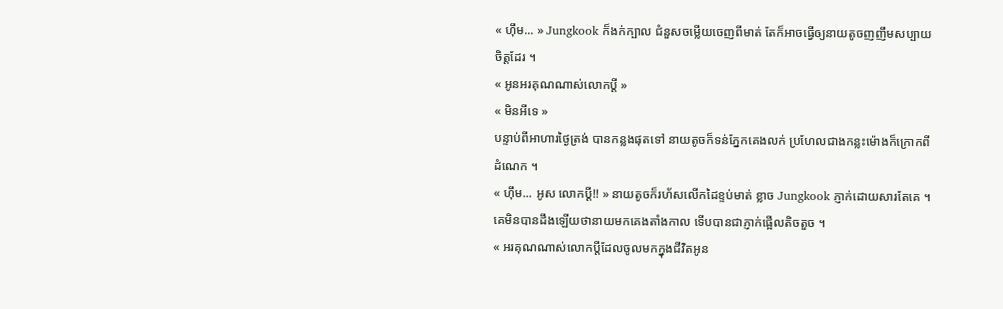« ហ៊ឹម... » Jungkook ក៏ងក់ក្បាល ជំនួសចម្លើយចេញពីមាត់ តែក៏អាចធ្វើឲ្យនាយតូចញញឹមសប្បាយចិត្តដែរ ។
« អូនអរគុណណាស់លោកប្ដី »
« មិនអីទេ »
បន្ទាប់ពីអាហារថ្ងៃត្រង់ បានកន្លងផុតទៅ នាយតូចក៏ទន់ភ្នែកគេងលក់ ប្រហែលជាងកន្លះម៉ោងក៏ក្រោកពីដំណេក ។
« ហ៊ឹម... អូស លោកប្ដី!! » នាយតូចក៏រហ័សលើកដៃខ្ទប់មាត់ ខ្លាច Jungkook ភ្ញាក់ដោយសារតែគេ ។ គេមិនបានដឹងឡើយថានាយមកគេងតាំងកាល ទើបបានជាភ្ញាក់ផ្អើលតិចតួច ។
« អរគុណណាស់លោកប្ដីដែលចូលមកក្នុងជីវិតអូន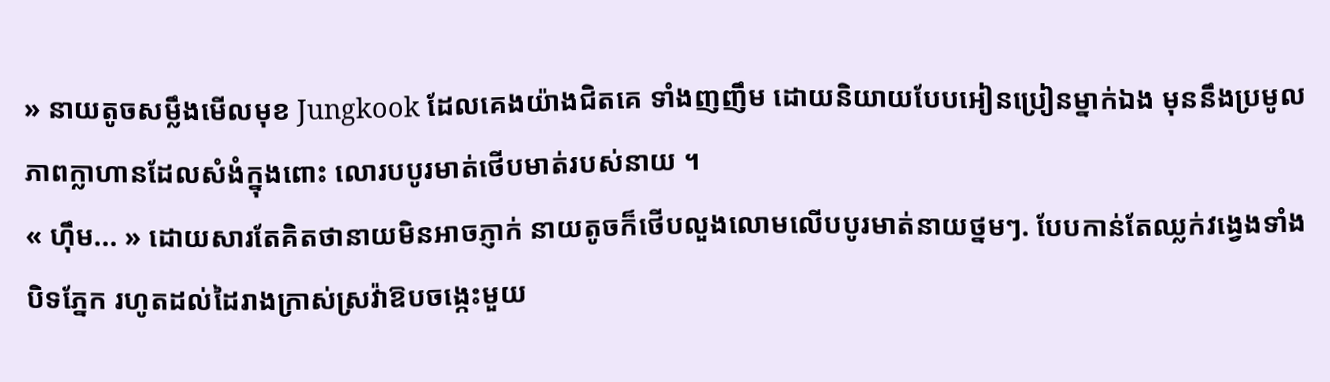» នាយតូចសម្លឹងមើលមុខ Jungkook ដែលគេងយ៉ាងជិតគេ ទាំងញញឹម ដោយនិយាយបែបអៀនប្រៀនម្នាក់ឯង មុននឹងប្រមូលភាពក្លាហានដែលសំងំក្នុងពោះ លោរបបូរមាត់ថើបមាត់របស់នាយ ។
« ហ៊ឹម... » ដោយសារតែគិតថានាយមិនអាចភ្ញាក់ នាយតូចក៏ថើបលួងលោមលើបបូរមាត់នាយថ្នមៗ. បែបកាន់តែឈ្លក់វង្វេងទាំងបិទភ្នែក រហូតដល់ដៃរាងក្រាស់ស្រវ៉ាឱបចង្កេះមួយ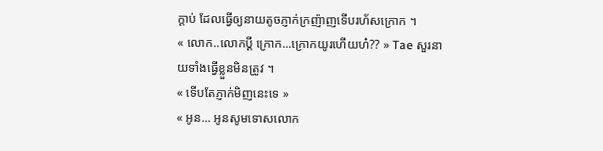ក្ដាប់ ដែលធ្វើឲ្យនាយតូចភ្ញាក់ក្រញ៉ាញទើបរហ័សក្រោក ។
« លោក..លោកប្ដី ក្រោក...ក្រោកយូរហើយហ៎?? » Tae សួរនាយទាំងធ្វើខ្លួនមិនត្រូវ ។
« ទើបតែភ្ញាក់មិញនេះទេ »
« អូន... អូនសូមទោសលោក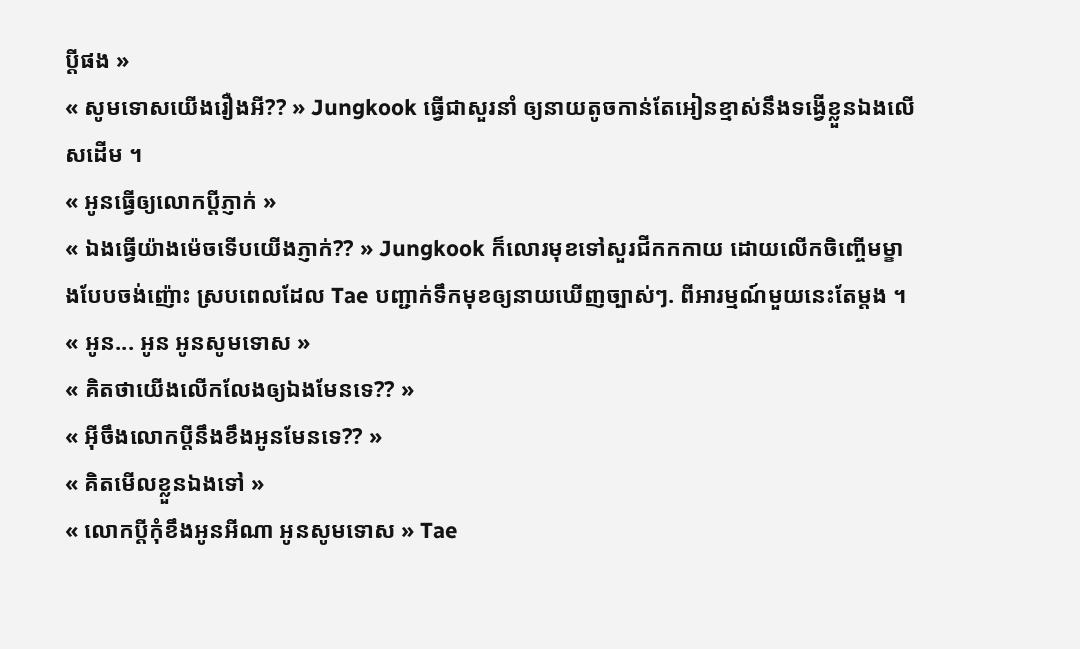ប្ដីផង »
« សូមទោសយើងរឿងអី?? » Jungkook ធ្វើជាសួរនាំ ឲ្យនាយតូចកាន់តែអៀនខ្មាស់នឹងទង្វើខ្លួនឯងលើសដើម ។
« អូនធ្វើឲ្យលោកប្ដីភ្ញាក់ »
« ឯងធ្វើយ៉ាងម៉េចទើបយើងភ្ញាក់?? » Jungkook ក៏លោរមុខទៅសួរជីកកកាយ ដោយលើកចិញ្ចើមម្ខាងបែបចង់ញ៉ោះ ស្របពេលដែល Tae បញ្ជាក់ទឹកមុខឲ្យនាយឃើញច្បាស់ៗ. ពីអារម្មណ៍មួយនេះតែម្ដង ។
« អូន... អូន អូនសូមទោស »
« គិតថាយើងលើកលែងឲ្យឯងមែនទេ?? »
« អ៊ីចឹងលោកប្ដីនឹងខឹងអូនមែនទេ?? »
« គិតមើលខ្លួនឯងទៅ »
« លោកប្ដីកុំខឹងអូនអីណា អូនសូមទោស » Tae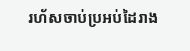រហ័សចាប់ប្រអប់ដៃរាង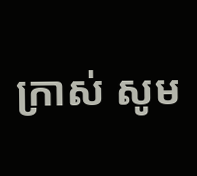ក្រាស់ សូម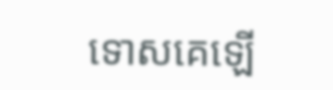ទោសគេឡើ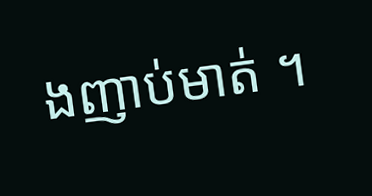ងញាប់មាត់ ។